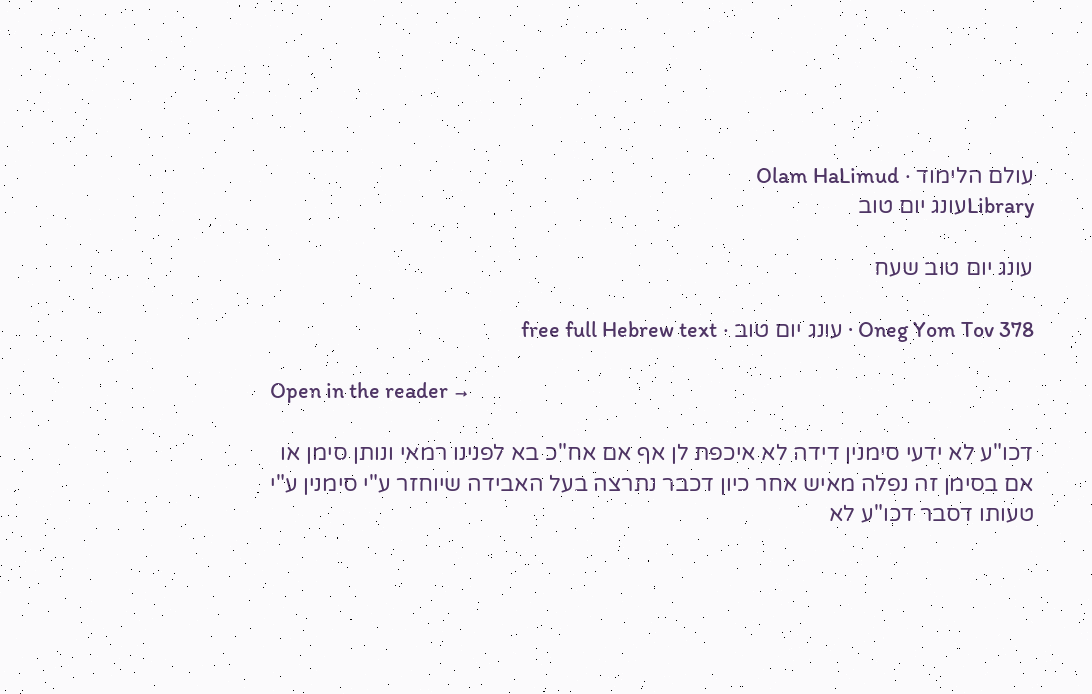עולם הלימוד · Olam HaLimud
Libraryעונג יום טוב

עונג יום טוב שעח

Oneg Yom Tov 378 · עונג יום טוב · free full Hebrew text

Open in the reader →

דכו"ע לא ידעי סימנין דידה לא איכפת לן אף אם אח"כ בא לפנינו רמאי ונותן סימן או אם בסימן זה נפלה מאיש אחר כיון דכבר נתרצה בעל האבידה שיוחזר ע"י סימנין ע"י טעותו דסבר דכו"ע לא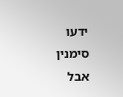ידעו סימנין אבל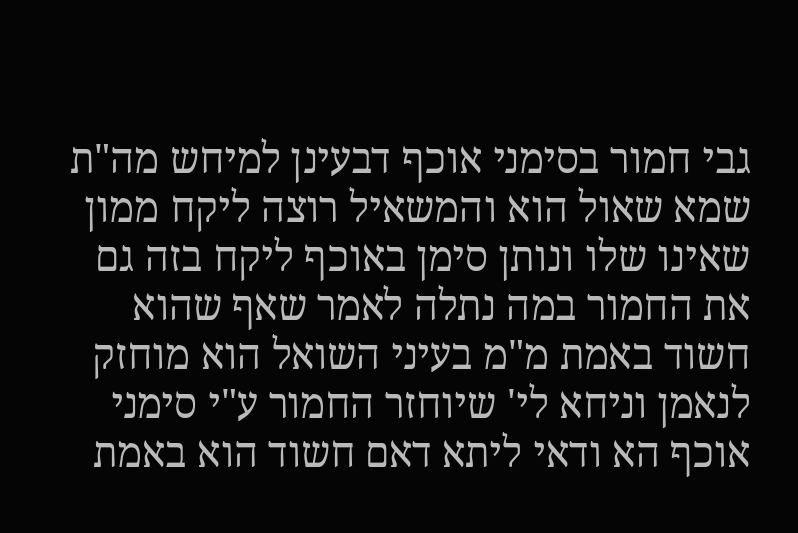גבי חמור בסימני אוכף דבעינן למיחש מה"ת שמא שאול הוא והמשאיל רוצה ליקח ממון שאינו שלו ונותן סימן באוכף ליקח בזה גם את החמור במה נתלה לאמר שאף שהוא חשוד באמת מ"מ בעיני השואל הוא מוחזק לנאמן וניחא לי' שיוחזר החמור ע"י סימני אוכף הא ודאי ליתא דאם חשוד הוא באמת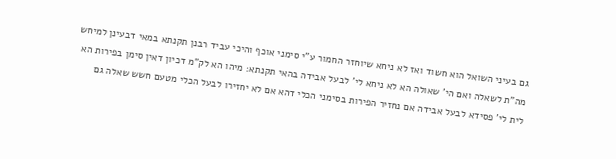גם בעיני השואל הוא חשוד ואז לא ניחא שיוחזר החמור ע"י סימני אוכף והיכי עביד רבנן תקנתא במאי דבעינן למיחש מה"ת לשאלה ואם הי' שאולה הא לא ניחא לי' לבעל אבידה בהאי תקנתא: מיהו הא לק"מ דכיון דאין סימן בפירות הא לית לי' פסידא לבעל אבידה אם נחזיר הפירות בסימני הכלי דהא אם לא יחזירו לבעל הכלי מטעם חשש שאלה גם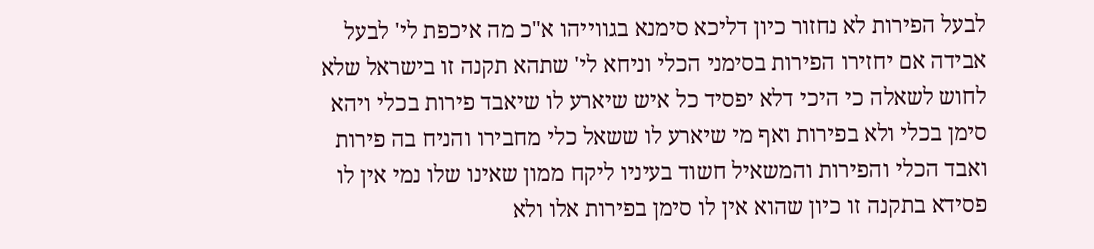לבעל הפירות לא נחזור כיון דליכא סימנא בגווייהו א"כ מה איכפת לי' לבעל אבידה אם יחזירו הפירות בסימני הכלי וניחא לי' שתהא תקנה זו בישראל שלא לחוש לשאלה כי היכי דלא יפסיד כל איש שיארע לו שיאבד פירות בכלי ויהא סימן בכלי ולא בפירות ואף מי שיארע לו ששאל כלי מחבירו והניח בה פירות ואבד הכלי והפירות והמשאיל חשוד בעיניו ליקח ממון שאינו שלו נמי אין לו פסידא בתקנה זו כיון שהוא אין לו סימן בפירות אלו ולא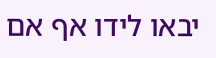יבאו לידו אף אם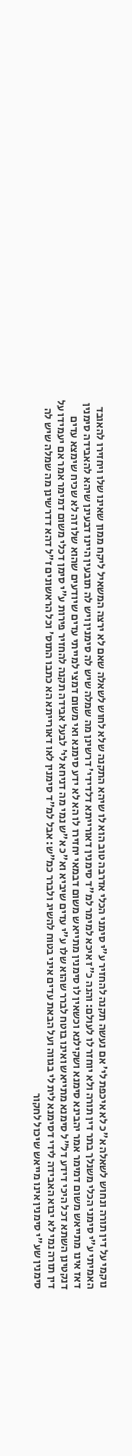נוקמי על דין תורה ונחוש לשאלה א"כ לא איכפת לי' אם נעשה תקנה להחזיר ע"י סימני הכלי אדרבה טוב הוא לו שיהא התקנה שלא לחוש לשאלה שאם לא ירצה המשאיל ליקח ממון שאינו שלו ויחזירו להאובד האמיתי ע"י סימני הכלי משנלך בתר דין תורה ולא יוחזר לו לעולם: והנה כ"ז איכא למימר למ"ד סימנין דאורייתא דלדידי' דרשינן מה שמלה שיש לה סימנין ויש לה תובעין היינו דבעינן שיהא להאבידה סימנין דאז אינו מתייאש משום דמימר אמר יהבינא סימנא ושקילנא וכשאין לו סימנין מתייאש משום דבמאי יחזירו לו הא לא ידע סימנא ואי משום דמצי למייתי עדים שיודעים שהוא שלו זה לא שכיח שימצא עדים דנקטינן השתא דכל היכי דידע דל"ל סימנא מתייאש ואינו בוטח לברר שהוא שלו ע"י עדים שיביא וא"כ א"ש נמי מה דניחא לי' לבעל אבידה תקנה להחזיר פירות ע"י סימן דכלי משום דמימר אמר אם יעמידו על דין תורה נמי לא יבוא האבידה לידי דסימנא לית לי בגווה ועל הבאת עדים איני בטוח להשיג ולברר כמ"ש: אבל למ"ד סימנין לאו דאורייתא הא כתבו התוס' וכל הראשונים ז"ל דהא דדרשינן מה שמלה שיש לה סימנין שע"י סימנין אינו מייאש שיכול לחקור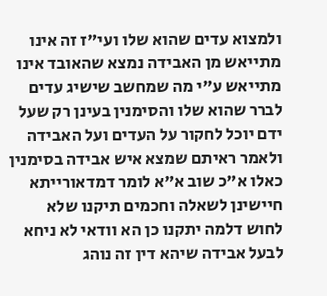ולמצוא עדים שהוא שלו ועי"ז זה אינו מתייאש מן האבידה נמצא שהאובד אינו מתייאש ע"י מה שמחשב שישיג עדים לברר שהוא שלו והסימנין בעינן רק שעל ידם יוכל לחקור על העדים ועל האבידה ולאמר ראיתם שמצא איש אבידה בסימנין כאלו א"כ שוב א"א לומר דמדאורייתא חיישינן לשאלה וחכמים תיקנו שלא לחוש דלמה יתקנו כן הא וודאי לא ניחא לבעל אבידה שיהא דין זה נוהג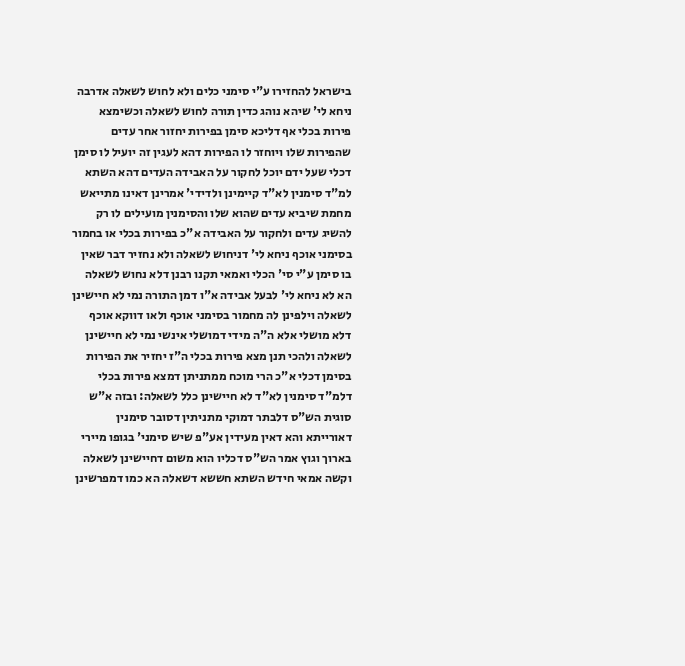בישראל להחזירו ע"י סימני כלים ולא לחוש לשאלה אדרבה ניחא לי' שיהא נוהג כדין תורה לחוש לשאלה וכשימצא פירות בכלי אף דליכא סימן בפירות יחזור אחר עדים שהפירות שלו ויוחזר לו הפירות דהא לעגין זה יועיל לו סימן דכלי שעל ידם יוכל לחקור על האבידה העדים דהא השתא למ"ד סימנין לא"ד קיימינן ולדידי' אמרינן דאינו מתייאש מחמת שיביא עדים שהוא שלו והסימנין מועילים לו רק להשיג עדים ולחקור על האבידה א"כ בפירות בכלי או בחמור בסימני אוכף ניחא לי' דניחוש לשאלה ולא נחזיר דבר שאין בו סימן ע"י סי' הכלי ואמאי תקנו רבנן דלא נחוש לשאלה הא לא ניחא לי' לבעל אבידה א"ו דמן התורה נמי לא חיישינן לשאלה וילפינן לה מחמור בסימני אוכף ולאו דווקא אוכף דלא מושלי אלא ה"ה מידי דמושלי אינשי נמי לא חיישינן לשאלה ולהכי תנן מצא פירות בכלי ה"ז יחזיר את הפירות בסימן דכלי א"כ הרי מוכח ממתניתן דמצא פירות בכלי דלמ"ד סימנין לא"ד לא חיישינן כלל לשאלה: ובזה א"ש סוגית הש"ס דלבתר דמוקי מתניתין דסובר סימנין דאורייתא והא דאין מעידין אע"פ שיש סימני' בגופו מיירי בארוך וגוץ אמר הש"ס דכליו הוא משום דחיישינן לשאלה וקשה אמאי חידש השתא חששא דשאלה הא כמו דמפרשינן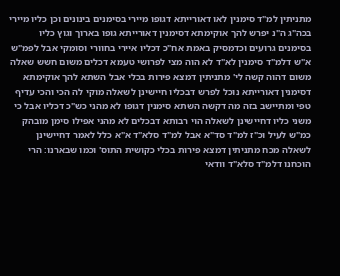מתניתין למ"ד סימנין לאו דאורייתא דגופו מיירי בסימנים בינונים וכן כליו מיירי בכה"ג ה"נ יפרש להך אוקימתא דסימנין דאורייתא גופו בארוך וגוץ כליו בסימנים גרועים וכדמסיק באמת אח"כ דכליו איירי בחוורי וסומקי אבל לפמ"ש א"ש דלמ"ד סימנין לא"ד לא הוה מצי לפרושי טעמא דכלים משום חשש שאלה משום דהוה קשה לי' מתניתין דמצא פירות בכלי אבל השתא להך אוקימתא דסימנין דאורייתא נוכל לפרש דבכליו חיישינן לשאלה מוקי לה הכי והכי עדיף טפי ומתיישב בזה מה דקשה השתא סימנין דגופו לא מהני כש"כ דכליו אבל כי משני כליו דחיישינן לשאלה הוי רבותא דבכלים לא מהני אפילו סימן מובהק כמ"ש לעיל וכ"ז למ"ד סד"א אבל למ"ד סלא"ד א"א כלל לאמר דחיישינן לשאלה מכח מתניתין דמצא פירות בכלי כקושית התוס' וכמו שבארנו: הרי הוכחנו דלמ"ד סלא"ד וודאי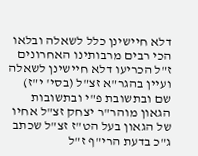דלא חיישינן כלל לשאלה ובלאו הכי רבים מרבותינו האחרונים ז"ל הכריעו דלא חיישינן לשאלה ועיין בהגר"א זצ"ל (בסי' י"ז) שם ובתשובת פ"י ובתשובות הגאון מוהר"ר יצחק זצ"ל אחיו של הגאון בעל הט"ז זצ"ל שכתב ג"כ בדעת הרי"ף ז"ל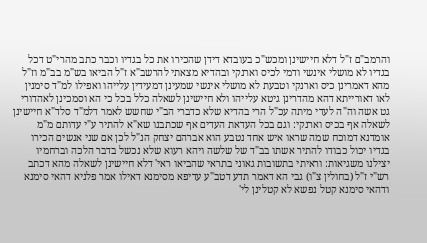והרמב"ם ז"ל דלא חיישינן ומכש"כ בעובדא דידן שהכירו את כל בגדיו וכבר כתב מהרי"ט דכל בגדיו לא מושלי אינשי ודמי לכיס וארנקי ובהדיא מצאתי להרשב"א ז"ל הביאו בש"מ בב"מ וז"ל מהא דאמרינן כיס וארנקי וטבעת לא מושלי אינשי שמעינן דמעידין עלייהו ואפילו למ"ד סימנין לאו דאורייתא דהא מהדרינן גיטא עלייהו ולא חיישינן לשאלה כלל בכל כי הא וסמכינן לאהדורי גט אשה וה"ה לעדי מיתה עכ"ל הרי בהדיא שלא כדברי הב"י שחשש לאמר דלמ"ד סלד"א חיישינן לשאלה אף בכיס וארנקי: וגם בכל העדאת העדים אף שכתבנו שא"א להתיר ע"י עדותם מ"מ אומדנא דמוכח שמה שראו איש אחד נטבע הוא אברהם יצחק הנ"ל לכן אם שני אנשים הכירו בגדיו יכול כבודו להתיר אשתו בב"ד של שלשה ויהא רעוא שלא נכשל בדבר הלכה וברחמיו יצילנו משגיאות: וראיתי בתשובות גאוני בתראי שהביאו ראי' דלא חיישינן לשאלה מהא דכתב רש"י ז"ל (בחולין צ"ו) גבי הא דאמר תדע דטב"ע עדיפא מסימנא דאילו אמר פלניא דהאי סימנא ודהאי סימנא קטל נפשא לא קטלינן לי'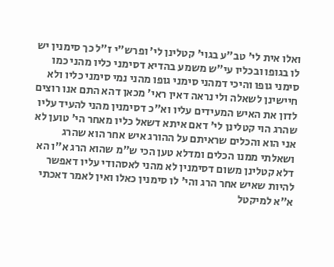ואלו אית לי' טב"ע בגוי' קטלינן לי' ופרש"י ז"ל כך סימנין יש לו בגופו ובכליו עי"ש משמע בהדיא דסימני כליו מהני כמו סימני גופו והיכי דמהני סימני גופו מהני נמי סימני כליו ולא חיישינן לשאלה ולי נראה דאין ראי' מכאן דהא התם אנו רוצים לדון את האיש המעידים עליו וא"כ דסימנין מהני להעיד עליו שהרג הוי קטלינן לי' דאם איתא דשאל כליו מאחר הי' טוען לא אני הוא והכלים שראיתם על ההורג איש אחר הוא שהרג ושאלתי ממנו הכלים ומדלא טען הכי ש"מ שהוא הרג א"ו הא דלא קטלינן משום דסימנין לא מהני לאסהודי עליו דאפשר להיות שאיש אחר הרג והי' לו סימנין כאלו ואין לאמר דאכתי א"א למיקטל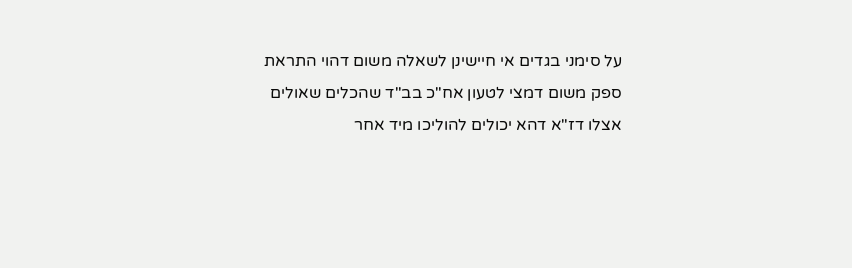על סימני בגדים אי חיישינן לשאלה משום דהוי התראת ספק משום דמצי לטעון אח"כ בב"ד שהכלים שאולים אצלו דז"א דהא יכולים להוליכו מיד אחר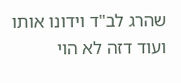שהרג לב"ד וידונו אותו ועוד דזה לא הוי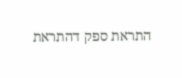התראת ספק דהתראת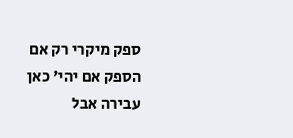ספק מיקרי רק אם הספק אם יהי' כאן עבירה אבל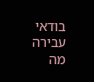בודאי עבירה מה